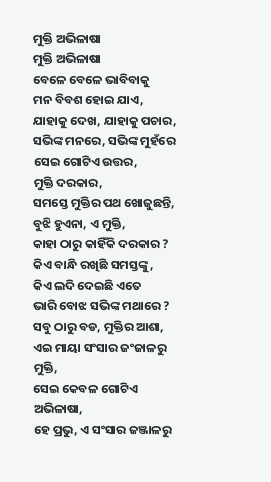ମୁକ୍ତି ଅଭିଳାଷା
ମୁକ୍ତି ଅଭିଳାଷା
ବେଳେ ବେଳେ ଭାବିବାକୁ
ମନ ବିବଶ ହୋଇ ଯାଏ,
ଯାହାକୁ ଦେଖ, ଯାହାକୁ ପଚାର,
ସଭିଙ୍କ ମନରେ, ସଭିଙ୍କ ମୁହଁରେ
ସେଇ ଗୋଟିଏ ଉତ୍ତର,
ମୁକ୍ତି ଦରକାର,
ସମସ୍ତେ ମୁକ୍ତିର ପଥ ଖୋଜୁଛନ୍ତି,
ବୁଝି ହୁଏନା, ଏ ମୁକ୍ତି,
କାହା ଠାରୁ କାହିଁକି ଦରକାର ?
କିଏ ବାନ୍ଧି ରଖିଛି ସମସ୍ତଙ୍କୁ,
କିଏ ଲଦି ଦେଇଛି ଏତେ
ଭାରି ବୋଝ ସଭିଙ୍କ ମଥାରେ ?
ସବୁ ଠାରୁ ବଡ, ମୁକ୍ତିର ଆଶା,
ଏଇ ମାୟା ସଂସାର ଜଂଜାଳରୁ ମୁକ୍ତି,
ସେଇ କେବଳ ଗୋଟିଏ ଅଭିଳାଷା,
ହେ ପ୍ରଭୁ, ଏ ସଂସାର ଜଞ୍ଜାଳରୁ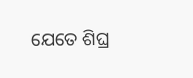ଯେତେ ଶିଘ୍ର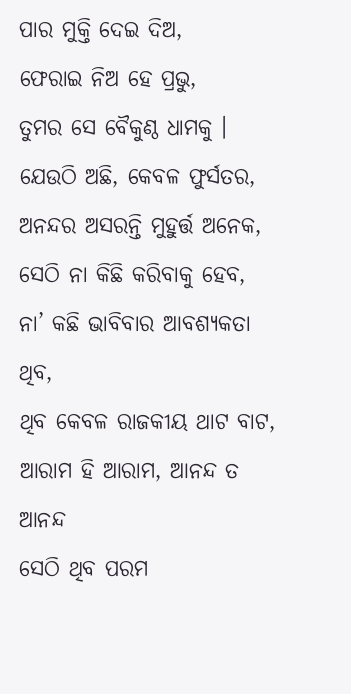ପାର ମୁକ୍ତି ଦେଇ ଦିଅ,
ଫେରାଇ ନିଅ ହେ ପ୍ରଭୁ,
ତୁମର ସେ ବୈକୁଣ୍ଠ ଧାମକୁ ।
ଯେଉଠି ଅଛି, କେବଳ ଫୁର୍ସତର,
ଅନନ୍ଦର ଅସରନ୍ତି ମୁହୁର୍ତ୍ତ ଅନେକ,
ସେଠି ନା କିଛି କରିବାକୁ ହେବ,
ନା’ କଛି ଭାବିବାର ଆବଶ୍ୟକତା ଥିବ,
ଥିବ କେବଳ ରାଜକୀୟ ଥାଟ ବାଟ,
ଆରାମ ହି ଆରାମ, ଆନନ୍ଦ ତ ଆନନ୍ଦ
ସେଠି ଥିବ ପରମ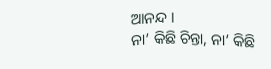ଆନନ୍ଦ ।
ନା’ କିଛି ଚିନ୍ତା, ନା’ କିଛି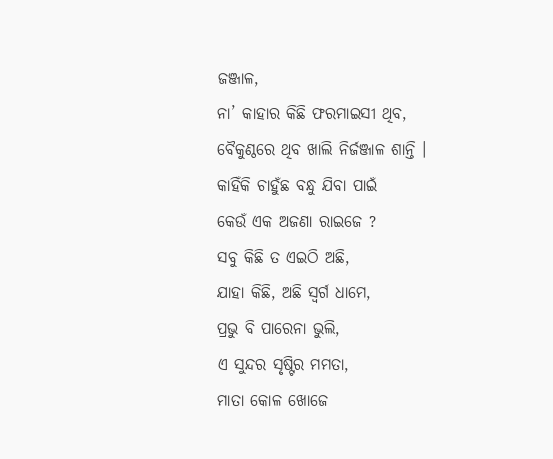ଜଞ୍ଜାଳ,
ନା’ କାହାର କିଛି ଫରମାଇସୀ ଥିବ,
ବୈକୁଣ୍ଠରେ ଥିବ ଖାଲି ନିର୍ଜଞ୍ଜାଳ ଶାନ୍ତି ।
କାହିଁକି ଚାହୁଁଛ ବନ୍ଧୁ ଯିବା ପାଇଁ
କେଉଁ ଏକ ଅଜଣା ରାଇଜେ ?
ସବୁ କିଛି ତ ଏଇଠି ଅଛି,
ଯାହା କିଛି, ଅଛି ସ୍ୱର୍ଗ ଧାମେ,
ପ୍ରଭୁ ବି ପାରେନା ଭୁଲି,
ଏ ସୁନ୍ଦର ସୃଷ୍ଟିର ମମତା,
ମାତା କୋଳ ଖୋଜେ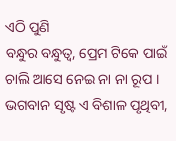ଏଠି ପୁଣି
ବନ୍ଧୁର ବନ୍ଧୁତ୍ୱ, ପ୍ରେମ ଟିକେ ପାଇଁ
ଚାଲି ଆସେ ନେଇ ନା ନା ରୂପ ।
ଭଗବାନ ସୃଷ୍ଟ ଏ ବିଶାଳ ପୃଥିବୀ,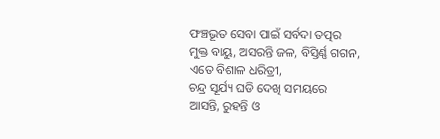ଫଞ୍ଚଭୂତ ସେବା ପାଇଁ ସର୍ବଦା ତତ୍ପର
ମୁକ୍ତ ବାୟୁ, ଅସରନ୍ତି ଜଳ, ବିସ୍ତିର୍ଣ୍ଣ ଗଗନ,
ଏତେ ବିଶାଳ ଧରିତ୍ରୀ,
ଚନ୍ଦ୍ର ସୂର୍ଯ୍ୟ ଘଡି ଦେଖି ସମୟରେ
ଆସନ୍ତି, ରୁହନ୍ତି ଓ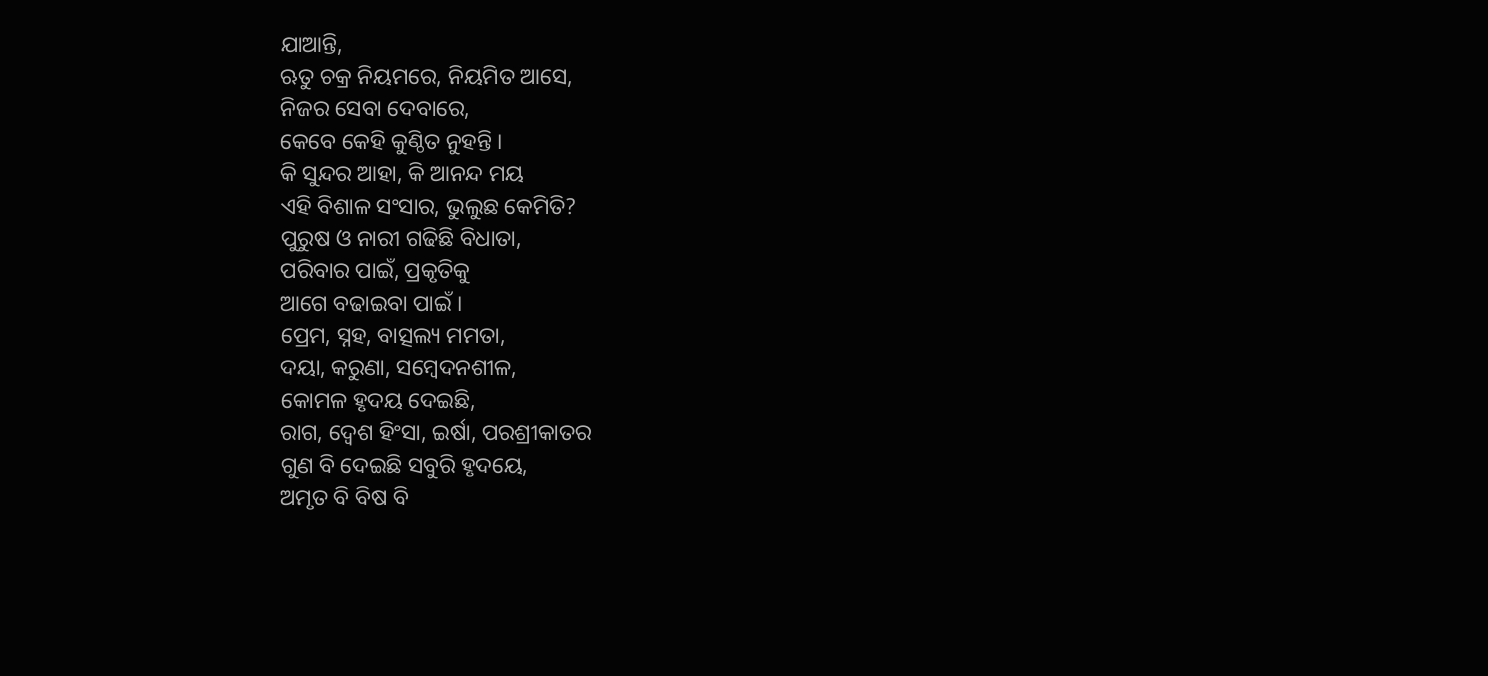ଯାଆନ୍ତି,
ଋତୁ ଚକ୍ର ନିୟମରେ, ନିୟମିତ ଆସେ,
ନିଜର ସେବା ଦେବାରେ,
କେବେ କେହି କୁଣ୍ଠିତ ନୁହନ୍ତି ।
କି ସୁନ୍ଦର ଆହା, କି ଆନନ୍ଦ ମୟ
ଏହି ବିଶାଳ ସଂସାର, ଭୁଲୁଛ କେମିତି?
ପୁରୁଷ ଓ ନାରୀ ଗଢିଛି ବିଧାତା,
ପରିବାର ପାଇଁ, ପ୍ରକୃତିକୁ
ଆଗେ ବଢାଇବା ପାଇଁ ।
ପ୍ରେମ, ସ୍ନହ, ବାତ୍ସଲ୍ୟ ମମତା,
ଦୟା, କରୁଣା, ସମ୍ବେଦନଶୀଳ,
କୋମଳ ହୃଦୟ ଦେଇଛି,
ରାଗ, ଦ୍ୱେଶ ହିଂସା, ଇର୍ଷା, ପରଶ୍ରୀକାତର
ଗୁଣ ବି ଦେଇଛି ସବୁରି ହୃଦୟେ,
ଅମୃତ ବି ବିଷ ବି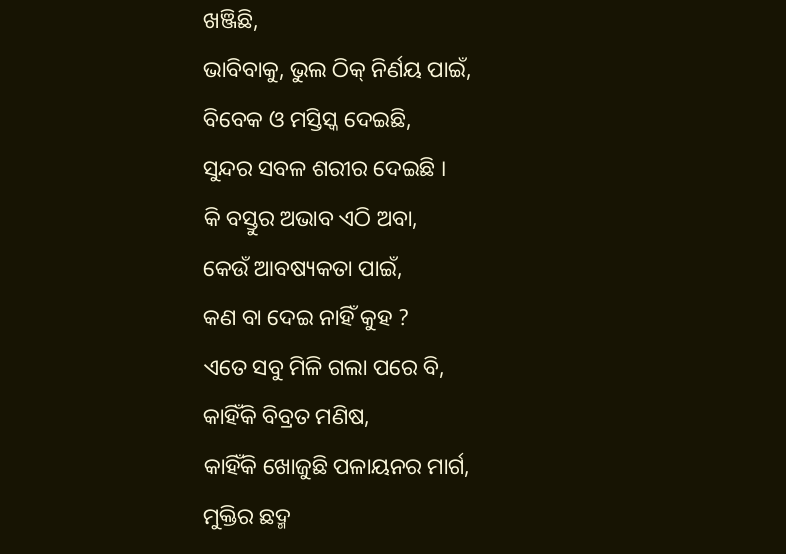ଖଞ୍ଜିଛି,
ଭାବିବାକୁ, ଭୁଲ ଠିକ୍ ନିର୍ଣୟ ପାଇଁ,
ବିବେକ ଓ ମସ୍ତିସ୍କ ଦେଇଛି,
ସୁନ୍ଦର ସବଳ ଶରୀର ଦେଇଛି ।
କି ବସ୍ତୁର ଅଭାବ ଏଠି ଅବା,
କେଉଁ ଆବଷ୍ୟକତା ପାଇଁ,
କଣ ବା ଦେଇ ନାହିଁ କୁହ ?
ଏତେ ସବୁ ମିଳି ଗଲା ପରେ ବି,
କାହିଁକି ବିବ୍ରତ ମଣିଷ,
କାହିଁକି ଖୋଜୁଛି ପଳାୟନର ମାର୍ଗ,
ମୁକ୍ତିର ଛଦ୍ମ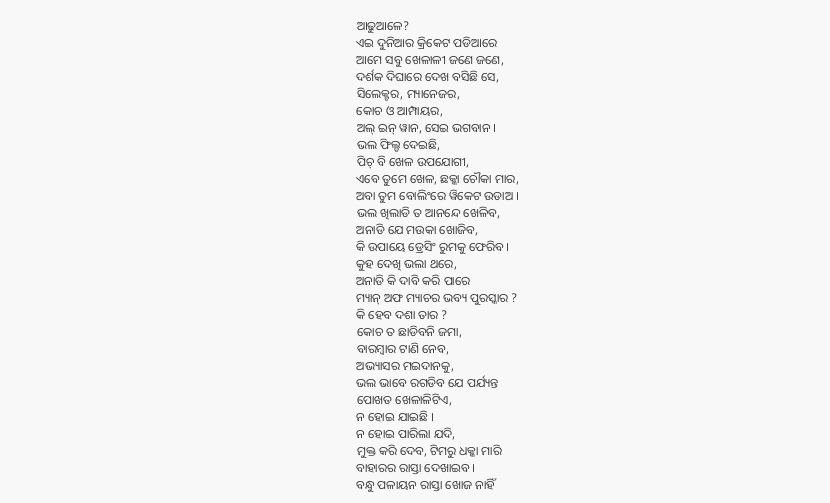ଆଢୁଆଳେ?
ଏଇ ଦୁନିଆର କ୍ରିକେଟ ପଡିଆରେ
ଆମେ ସବୁ ଖେଳାଳୀ ଜଣେ ଜଣେ,
ଦର୍ଶକ ଦିଘାରେ ଦେଖ ବସିଛି ସେ,
ସିଲେକ୍ଟର, ମ୍ୟାନେଜର,
କୋଚ ଓ ଆମ୍ପାୟର,
ଅଲ୍ ଇନ୍ ୱାନ, ସେଇ ଭଗବାନ ।
ଭଲ ଫିଲ୍ଡ ଦେଇଛି,
ପିଚ୍ ବି ଖେଳ ଉପଯୋଗୀ,
ଏବେ ତୁମେ ଖେଳ, ଛକ୍କା ଚୌକା ମାର,
ଅବା ତୁମ ବୋଲିଂରେ ୱିକେଟ ଉଡାଅ ।
ଭଲ ଖିଲାଡି ତ ଆନନ୍ଦେ ଖେଳିବ,
ଅନାଡି ଯେ ମଉକା ଖୋଜିବ,
କି ଉପାୟେ ଡ୍ରେସିଂ ରୁମକୁ ଫେରିବ ।
କୁହ ଦେଖି ଭଲା ଥରେ,
ଅନାଡି କି ଦାବି କରି ପାରେ
ମ୍ୟାନ୍ ଅଫ ମ୍ୟାଚର ଭବ୍ୟ ପୁରସ୍କାର ?
କି ହେବ ଦଶା ତାର ?
କୋଚ ତ ଛାଡିବନି ଜମା,
ବାରମ୍ବାର ଟାଣି ନେବ,
ଅଭ୍ୟାସର ମଇଦାନକୁ,
ଭଲ ଭାବେ ରଗଡିବ ଯେ ପର୍ଯ୍ୟନ୍ତ
ପୋଖତ ଖେଳାଳିଟିଏ,
ନ ହୋଇ ଯାଇଛି ।
ନ ହୋଇ ପାରିଲା ଯଦି,
ମୁକ୍ତ କରି ଦେବ, ଟିମରୁ ଧକ୍କା ମାରି
ବାହାରର ରାସ୍ତା ଦେଖାଇବ ।
ବନ୍ଧୁ ପଳାୟନ ରାସ୍ତା ଖୋଜ ନାହିଁ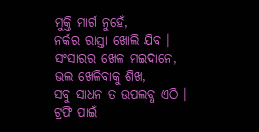ମୁକ୍ତି ମାର୍ଗ ନୁହେଁ,
ନର୍କର ରାସ୍ତା ଖୋଲି ଯିବ ।
ସଂସାରର ଖେଳ ମଇଦାନେ,
ଭଲ ଖେଳିବାକୁ ଶିଖ,
ସବୁ ସାଧନ ତ ଉପଲବ୍ଧ ଏଠି ।
ଟ୍ରଫି ପାଇଁ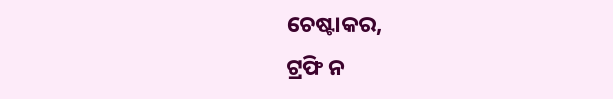ଚେଷ୍ଟାକର,
ଟ୍ରଫି ନ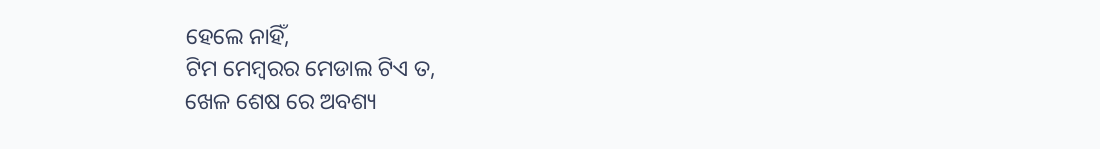ହେଲେ ନାହିଁ,
ଟିମ ମେମ୍ବରର ମେଡାଲ ଟିଏ ତ,
ଖେଳ ଶେଷ ରେ ଅବଶ୍ୟ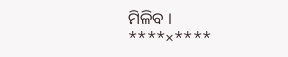ମିଳିବ ।
****×****